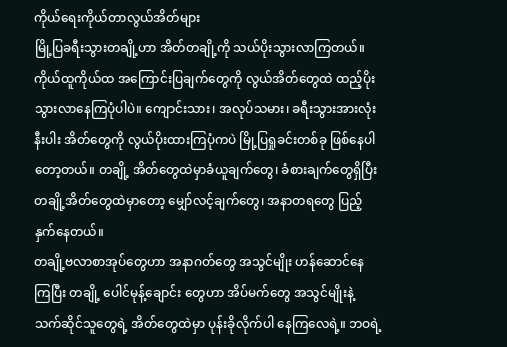ကိုယ်ရေးကိုယ်တာလွယ်အိတ်များ
မြို့ပြခရီးသွားတချို့ဟာ အိတ်တချို့ကို သယ်ပိုးသွားလာကြတယ်။ ကိုယ်ထူကိုယ်ထ အကြောင်းပြချက်တွေကို လွယ်အိတ်တွေထဲ ထည့်ပိုးသွားလာနေကြပုံပါပဲ။ ကျောင်းသား၊ အလုပ်သမား၊ ခရီးသွားအားလုံးနီးပါး အိတ်တွေကို လွယ်ပိုးထားကြပုံကပဲ မြို့ပြရှုခင်းတစ်ခု ဖြစ်နေပါတော့တယ်။ တချို့ အိတ်တွေထဲမှာခံယူချက်တွေ၊ ခံစားချက်တွေရှိပြီး တချို့အိတ်တွေထဲမှာတော့ မျှော်လင့်ချက်တွေ၊ အနာတရတွေ ပြည့်နှက်နေတယ်။
တချို့ဗလာစာအုပ်တွေဟာ အနာဂတ်တွေ အသွင်မျိုး ဟန်ဆောင်နေ ကြပြီး တချို့ ပေါင်မုန့်ချောင်း တွေဟာ အိပ်မက်တွေ အသွင်မျိုးနဲ့ သက်ဆိုင်သူတွေရဲ့ အိတ်တွေထဲမှာ ပုန်းခိုလိုက်ပါ နေကြလေရဲ့။ ဘဝရဲ့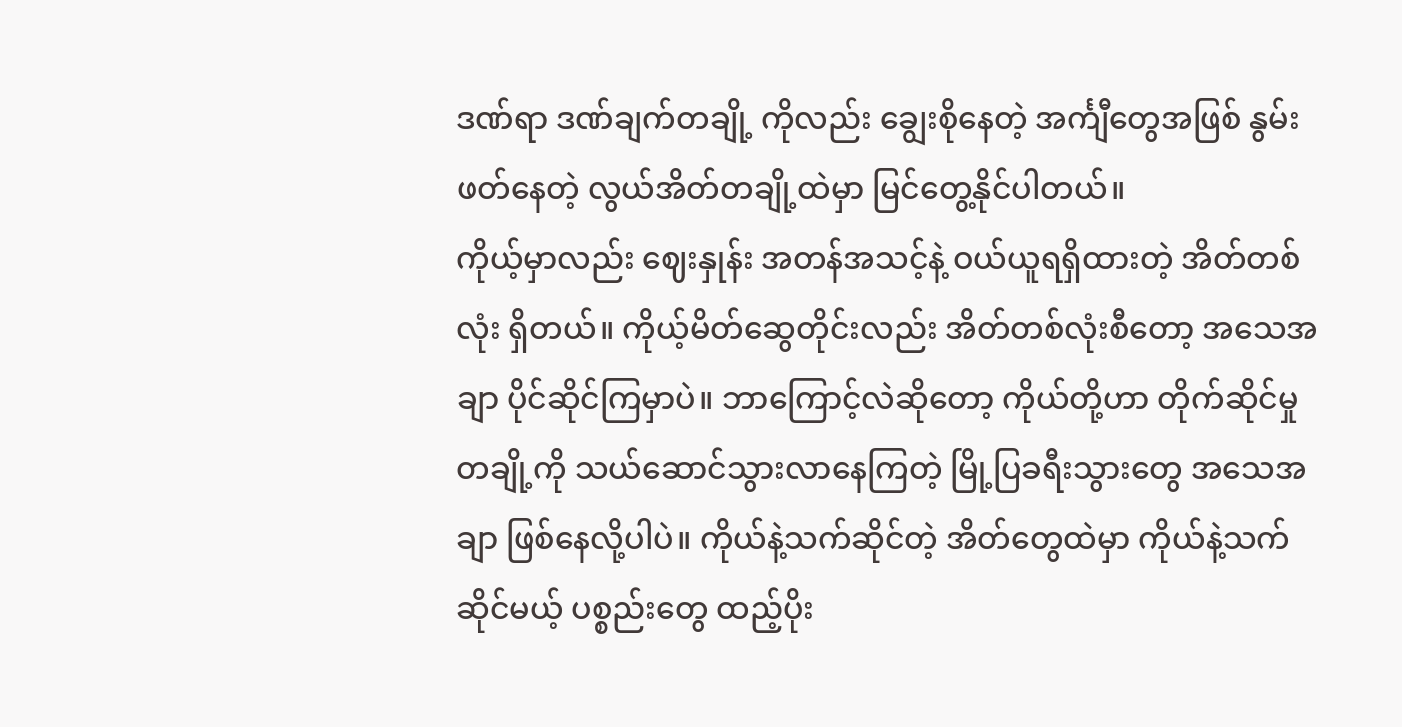ဒဏ်ရာ ဒဏ်ချက်တချို့ ကိုလည်း ချွေးစိုနေတဲ့ အင်္ကျီတွေအဖြစ် နွမ်းဖတ်နေတဲ့ လွယ်အိတ်တချို့ထဲမှာ မြင်တွေ့နိုင်ပါတယ်။
ကိုယ့်မှာလည်း ဈေးနှုန်း အတန်အသင့်နဲ့ ဝယ်ယူရရှိထားတဲ့ အိတ်တစ်လုံး ရှိတယ်။ ကိုယ့်မိတ်ဆွေတိုင်းလည်း အိတ်တစ်လုံးစီတော့ အသေအချာ ပိုင်ဆိုင်ကြမှာပဲ။ ဘာကြောင့်လဲဆိုတော့ ကိုယ်တို့ဟာ တိုက်ဆိုင်မှုတချို့ကို သယ်ဆောင်သွားလာနေကြတဲ့ မြို့ပြခရီးသွားတွေ အသေအချာ ဖြစ်နေလို့ပါပဲ။ ကိုယ်နဲ့သက်ဆိုင်တဲ့ အိတ်တွေထဲမှာ ကိုယ်နဲ့သက်ဆိုင်မယ့် ပစ္စည်းတွေ ထည့်ပိုး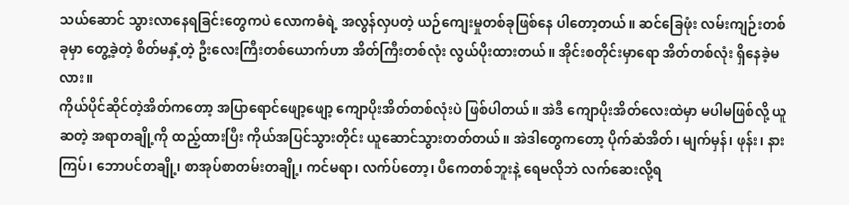သယ်ဆောင် သွားလာနေရခြင်းတွေကပဲ လောကဓံရဲ့ အလွန်လှပတဲ့ ယဉ်ကျေးမှုတစ်ခုဖြစ်နေ ပါတော့တယ်။ ဆင်ခြေဖုံး လမ်းကျဉ်းတစ်ခုမှာ တွေ့ခဲ့တဲ့ စိတ်မနှံ့တဲ့ ဦးလေးကြီးတစ်ယောက်ဟာ အိတ်ကြီးတစ်လုံး လွယ်ပိုးထားတယ်။ အိုင်းစတိုင်းမှာရော အိတ်တစ်လုံး ရှိနေခဲ့မလား။
ကိုယ်ပိုင်ဆိုင်တဲ့အိတ်ကတော့ အပြာရောင်ဖျော့ဖျော့ ကျောပိုးအိတ်တစ်လုံးပဲ ဖြစ်ပါတယ်။ အဲဒီ ကျောပိုးအိတ်လေးထဲမှာ မပါမဖြစ်လို့ ယူဆတဲ့ အရာတချို့ကို ထည့်ထားပြီး ကိုယ်အပြင်သွားတိုင်း ယူဆောင်သွားတတ်တယ်။ အဲဒါတွေကတော့ ပိုက်ဆံအိတ်၊ မျက်မှန်၊ ဖုန်း၊ နားကြပ်၊ ဘောပင်တချို့၊ စာအုပ်စာတမ်းတချို့၊ ကင်မရာ၊ လက်ပ်တော့၊ ပီကေတစ်ဘူးနဲ့ ရေမလိုဘဲ လက်ဆေးလို့ရ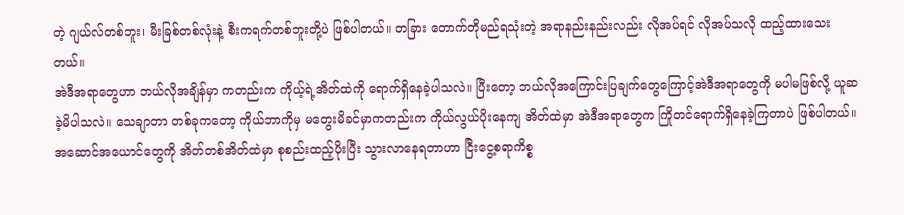တဲ့ ဂျယ်လ်တစ်ဘူး၊ မီးခြစ်တစ်လုံးနဲ့ စီးကရက်တစ်ဘူးတို့ပဲ ဖြစ်ပါတယ်။ တခြား တောက်တိုမည်ရသုံးတဲ့ အရာနည်းနည်းလည်း လိုအပ်ရင် လိုအပ်သလို ထည့်ထားသေးတယ်။
အဲဒီအရာတွေဟာ ဘယ်လိုအချိန်မှာ ကတည်းက ကိုယ့်ရဲ့အိတ်ထဲကို ရောက်ရှိနေခဲ့ပါသလဲ။ ပြီးတော့ ဘယ်လိုအကြောင်းပြချက်တွေကြောင့်အဲဒီအရာတွေကို မပါမဖြစ်လို့ ယူဆခဲ့မိပါသလဲ။ သေချာတာ တစ်ခုကတော့ ကိုယ်ဘာကိုမှ မတွေးမိခင်မှာကတည်းက ကိုယ်လွယ်ပိုးနေကျ အိတ်ထဲမှာ အဲဒီအရာတွေက ကြိုတင်ရောက်ရှိနေခဲ့ကြတာပဲ ဖြစ်ပါတယ်။
အဆောင်အယောင်တွေကို အိတ်တစ်အိတ်ထဲမှာ စုစည်းထည့်ပိုးပြီး သွားလာနေရတာဟာ ငြီးငွေ့စရာကိစ္စ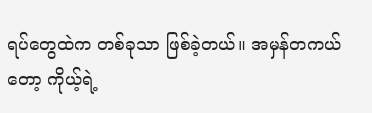ရပ်တွေထဲက တစ်ခုသာ ဖြစ်ခဲ့တယ်။ အမှန်တကယ်တော့ ကိုယ့်ရဲ့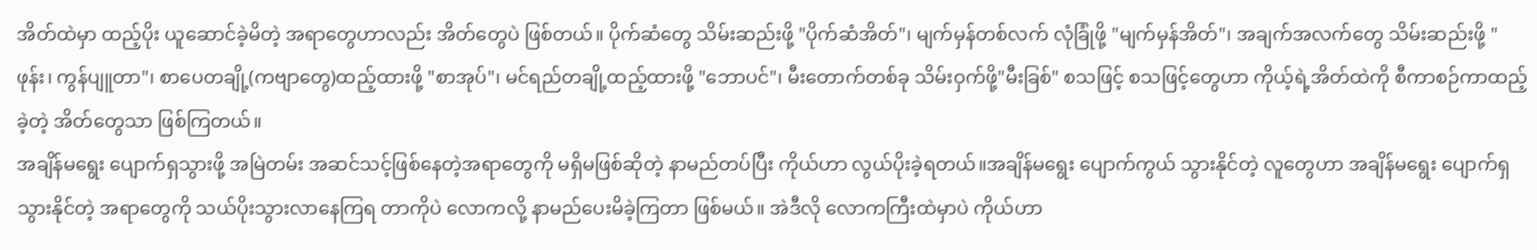အိတ်ထဲမှာ ထည့်ပိုး ယူဆောင်ခဲ့မိတဲ့ အရာတွေဟာလည်း အိတ်တွေပဲ ဖြစ်တယ်။ ပိုက်ဆံတွေ သိမ်းဆည်းဖို့ "ပိုက်ဆံအိတ်"၊ မျက်မှန်တစ်လက် လုံခြုံဖို့ "မျက်မှန်အိတ်"၊ အချက်အလက်တွေ သိမ်းဆည်းဖို့ "ဖုန်း၊ ကွန်ပျူတာ"၊ စာပေတချို့(ကဗျာတွေ)ထည့်ထားဖို့ "စာအုပ်"၊ မင်ရည်တချို့ထည့်ထားဖို့ "ဘောပင်"၊ မီးတောက်တစ်ခု သိမ်းဝှက်ဖို့"မီးခြစ်" စသဖြင့် စသဖြင့်တွေဟာ ကိုယ့်ရဲ့အိတ်ထဲကို စီကာစဉ်ကာထည့်ခဲ့တဲ့ အိတ်တွေသာ ဖြစ်ကြတယ်။
အချိန်မရွေး ပျောက်ရှသွားဖို့ အမြဲတမ်း အဆင်သင့်ဖြစ်နေတဲ့အရာတွေကို မရှိမဖြစ်ဆိုတဲ့ နာမည်တပ်ပြီး ကိုယ်ဟာ လွယ်ပိုးခဲ့ရတယ်။အချိန်မရွေး ပျောက်ကွယ် သွားနိုင်တဲ့ လူတွေဟာ အချိန်မရွေး ပျောက်ရှ သွားနိုင်တဲ့ အရာတွေကို သယ်ပိုးသွားလာနေကြရ တာကိုပဲ လောကလို့ နာမည်ပေးမိခဲ့ကြတာ ဖြစ်မယ်။ အဲဒီလို လောကကြီးထဲမှာပဲ ကိုယ်ဟာ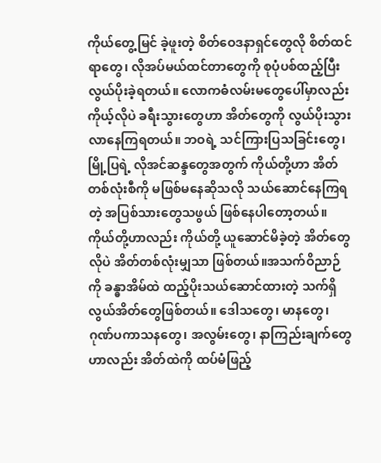ကိုယ်တွေ့မြင် ခဲ့ဖူးတဲ့ စိတ်ဝေဒနာရှင်တွေလို စိတ်ထင်ရာတွေ၊ လိုအပ်မယ်ထင်တာတွေကို စုပုံပစ်ထည့်ပြီး လွယ်ပိုးခဲ့ရတယ်။ လောကဓံလမ်းမတွေပေါ်မှာလည်း ကိုယ့်လိုပဲ ခရီးသွားတွေဟာ အိတ်တွေကို လွယ်ပိုးသွားလာနေကြရတယ်။ ဘဝရဲ့ သင်ကြားပြသခြင်းတွေ၊ မြို့ပြရဲ့ လိုအင်ဆန္ဒတွေအတွက် ကိုယ်တို့ဟာ အိတ်တစ်လုံးစီကို မဖြစ်မနေဆိုသလို သယ်ဆောင်နေကြရတဲ့ အပြစ်သားတွေသဖွယ် ဖြစ်နေပါတော့တယ်။
ကိုယ်တို့ဟာလည်း ကိုယ်တို့ ယူဆောင်မိခဲ့တဲ့ အိတ်တွေလိုပဲ အိတ်တစ်လုံးမျှသာ ဖြစ်တယ်။အသက်ဝိညာဉ်ကို ခန္ဓာအိမ်ထဲ ထည့်ပိုးသယ်ဆောင်ထားတဲ့ သက်ရှိလွယ်အိတ်တွေဖြစ်တယ်။ ဒေါသတွေ၊ မာနတွေ၊ ဂုဏ်ပကာသနတွေ၊ အလွမ်းတွေ၊ နာကြည်းချက်တွေဟာလည်း အိတ်ထဲကို ထပ်မံဖြည့်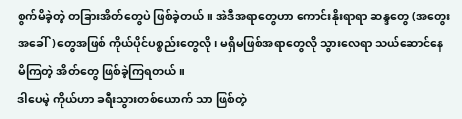စွက်မိခဲ့တဲ့ တခြားအိတ်တွေပဲ ဖြစ်ခဲ့တယ်။ အဲဒီအရာတွေဟာ ကောင်းနိုးရာရာ ဆန္ဒတွေ (အတွေးအခေါ်)တွေအဖြစ် ကိုယ်ပိုင်ပစ္စည်းတွေလို၊ မရှိမဖြစ်အရာတွေလို သွားလေရာ သယ်ဆောင်နေ မိကြတဲ့ အိတ်တွေ ဖြစ်ခဲ့ကြရတယ်။
ဒါပေမဲ့ ကိုယ်ဟာ ခရီးသွားတစ်ယောက် သာ ဖြစ်တဲ့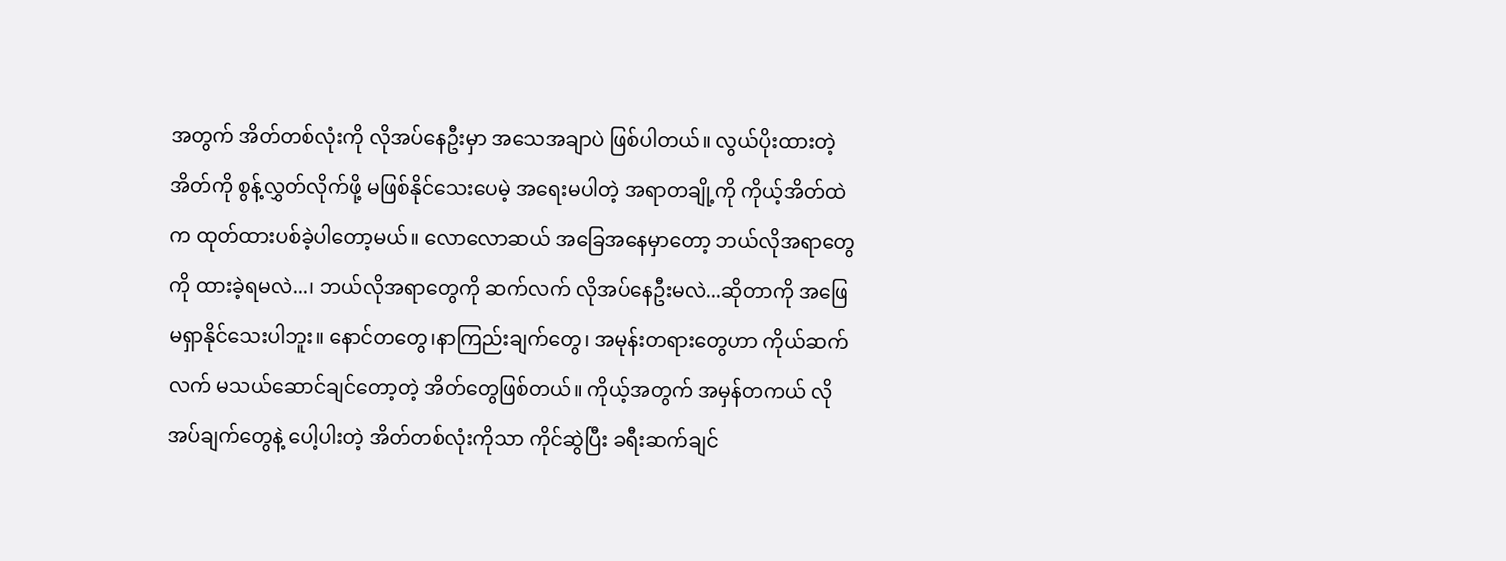အတွက် အိတ်တစ်လုံးကို လိုအပ်နေဦးမှာ အသေအချာပဲ ဖြစ်ပါတယ်။ လွယ်ပိုးထားတဲ့အိတ်ကို စွန့်လွှတ်လိုက်ဖို့ မဖြစ်နိုင်သေးပေမဲ့ အရေးမပါတဲ့ အရာတချို့ကို ကိုယ့်အိတ်ထဲက ထုတ်ထားပစ်ခဲ့ပါတော့မယ်။ လောလောဆယ် အခြေအနေမှာတော့ ဘယ်လိုအရာတွေကို ထားခဲ့ရမလဲ...၊ ဘယ်လိုအရာတွေကို ဆက်လက် လိုအပ်နေဦးမလဲ...ဆိုတာကို အဖြေမရှာနိုင်သေးပါဘူး။ နောင်တတွေ၊နာကြည်းချက်တွေ၊ အမုန်းတရားတွေဟာ ကိုယ်ဆက်လက် မသယ်ဆောင်ချင်တော့တဲ့ အိတ်တွေဖြစ်တယ်။ ကိုယ့်အတွက် အမှန်တကယ် လိုအပ်ချက်တွေနဲ့ ပေါ့ပါးတဲ့ အိတ်တစ်လုံးကိုသာ ကိုင်ဆွဲပြီး ခရီးဆက်ချင်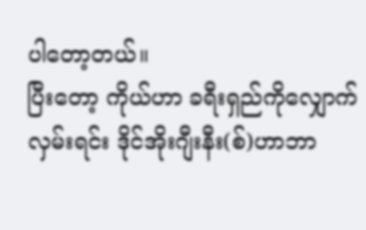ပါတော့တယ်။
ပြီးတော့ ကိုယ်ဟာ ခရီးရှည်ကိုလျှောက်လှမ်းရင်း ဒိုင်အိုးဂျီးနီး(စ်)ဟာဘာ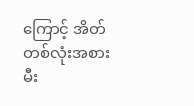ကြောင့် အိတ်တစ်လုံးအစား မီး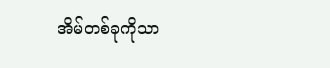အိမ်တစ်ခုကိုသာ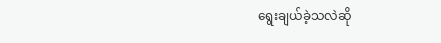ရွေးချယ်ခဲ့သလဲဆို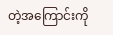တဲ့အကြောင်းကို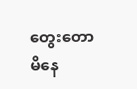တွေးတောမိနေ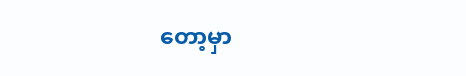တော့မှာ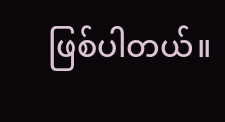ဖြစ်ပါတယ်။